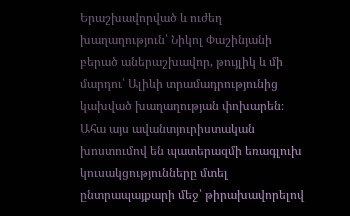Երաշխավորված և ուժեղ խաղաղություն՝ Նիկոլ Փաշինյանի բերած աներաշխավոր, թույլիկ և մի մարդու՝ Ալիևի տրամադրությունից կախված խաղաղության փոխարեն։ Ահա այս ավանտյուրիստական խոստումով են պատերազմի եռագլուխ կուսակցությունները մտել ընտրապայքարի մեջ՝ թիրախավորելով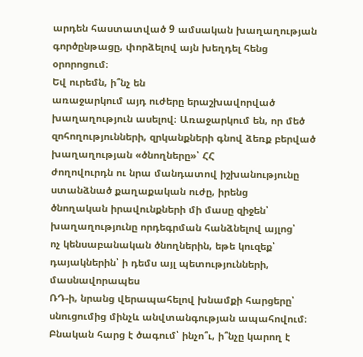արդեն հաստատված 9 ամսական խաղաղության գործընթացը, փորձելով այն խեղդել հենց օրորոցում։
Եվ ուրեմն, ի՞նչ են
առաջարկում այդ ուժերը երաշխավորված խաղաղություն ասելով։ Առաջարկում են, որ մեծ
զոհողությունների, զրկանքների գնով ձեռք բերված խաղաղության «ծնողները»՝ ՀՀ
ժողովուրդն ու նրա մանդատով իշխանությունը ստանձնած քաղաքական ուժը, իրենց
ծնողական իրավունքների մի մասը զիջեն՝ խաղաղությունը որդեգրման հանձնելով այլոց՝
ոչ կենսաբանական ծնողներին, եթե կուզեք՝ դայակներին՝ ի դեմս այլ պետությունների, մասնավորապես
ՌԴ-ի, նրանց վերապահելով խնամքի հարցերը՝
սնուցումից մինչև անվտանգության ապահովում։ Բնական հարց է ծագում՝ ինչո՞ւ, ի՞նչը կարող է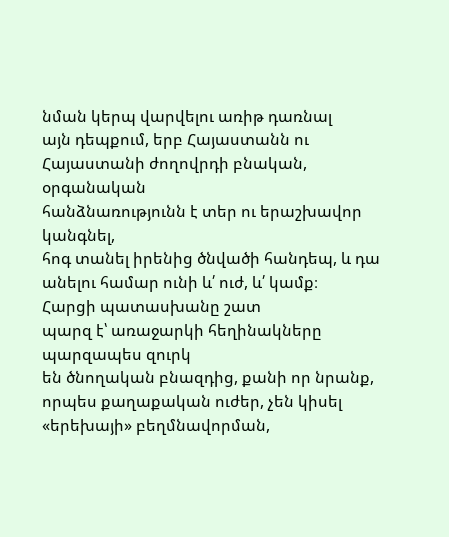նման կերպ վարվելու առիթ դառնալ
այն դեպքում, երբ Հայաստանն ու Հայաստանի ժողովրդի բնական, օրգանական
հանձնառությունն է տեր ու երաշխավոր կանգնել,
հոգ տանել իրենից ծնվածի հանդեպ, և դա
անելու համար ունի և՛ ուժ, և՛ կամք։
Հարցի պատասխանը շատ
պարզ է՝ առաջարկի հեղինակները պարզապես զուրկ
են ծնողական բնազդից, քանի որ նրանք,
որպես քաղաքական ուժեր, չեն կիսել «երեխայի» բեղմնավորման,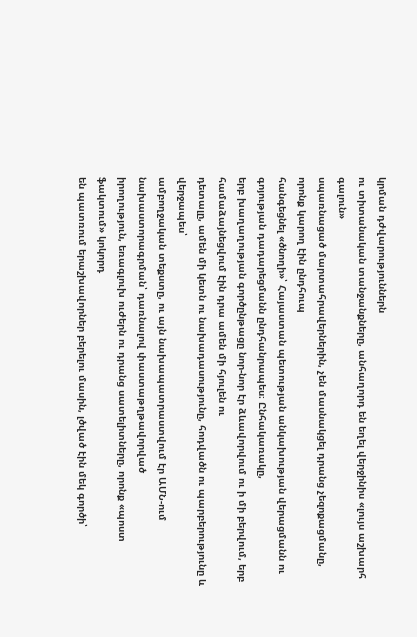կրման դժվարություններն
ու տիտանական տանջանքները, անհաղորդ են եղել վերջինիս «լույս աշխարհ գալուն»
սպառնացած մարտահրավերներին, չեն մասնակցել դրանց չեզոքացմանը, որոնք կարող էին ընդհուպ
հանգեցնել «ծնողի»՝ Հայաստան պետության անկախության վերացմանն ու գոյության դադարեցմանն ընդհանրապես։ Ընհակառակը,
երբ խաղաղության գործընթացը նոր-նոր էր ձևավորվում ու ի մի բերվում, երբ համաձայնեցվում էին դրա ամեն մի հյուլեն ու
դետալը, ամեն մի կետն ու նախադասությունը, հոդվածն ու պարբերությունը և վերջապես՝
ամբողջական տեքստը, ու այն նախապատրաստվում էր ԱՄՆ-ում նախաստորագրման՝ դառնալով փաստաթղթավորված
իրողություն, եռագլուխ ուժերն ու դրանց սատելիտները, որոնք «պոստ ֆակտում» կոկորդ
են պատռում երաշխավորներ բերելու մասին, լծված էին մեկ գործի՝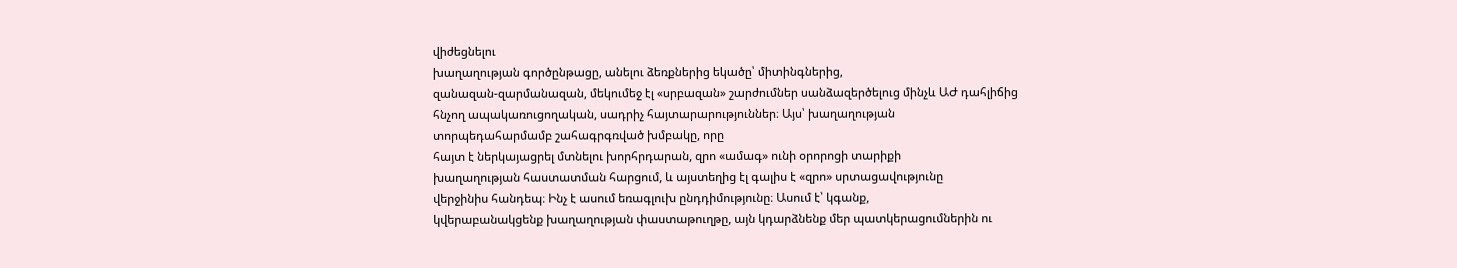վիժեցնելու
խաղաղության գործընթացը, անելու ձեռքներից եկածը՝ միտինգներից,
զանազան-զարմանազան, մեկումեջ էլ «սրբազան» շարժումներ սանձազերծելուց մինչև ԱԺ դահլիճից
հնչող ապակառուցողական, սադրիչ հայտարարություններ։ Այս՝ խաղաղության
տորպեդահարմամբ շահագրգռված խմբակը, որը
հայտ է ներկայացրել մտնելու խորհրդարան, զրո «ամագ» ունի օրորոցի տարիքի
խաղաղության հաստատման հարցում, և այստեղից էլ գալիս է «զրո» սրտացավությունը
վերջինիս հանդեպ։ Ինչ է ասում եռագլուխ ընդդիմությունը։ Ասում է՝ կգանք,
կվերաբանակցենք խաղաղության փաստաթուղթը, այն կդարձնենք մեր պատկերացումներին ու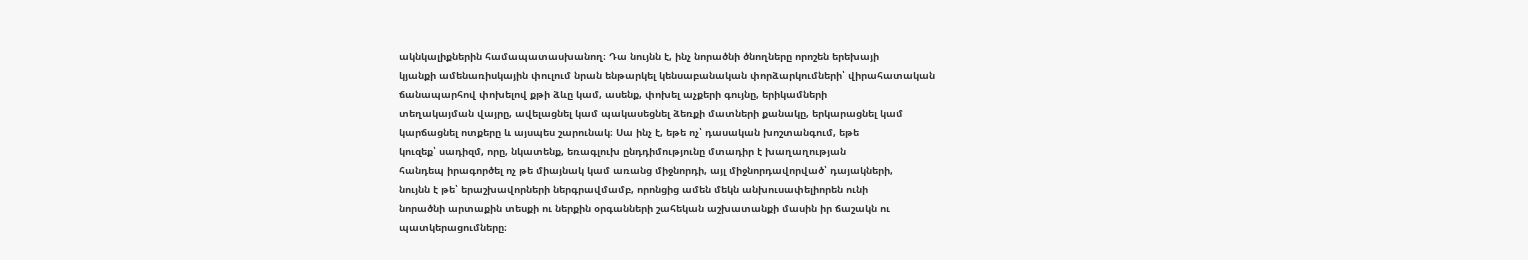ակնկալիքներին համապատասխանող։ Դա նույնն է, ինչ նորածնի ծնողները որոշեն երեխայի
կյանքի ամենառիսկային փուլում նրան ենթարկել կենսաբանական փորձարկումների՝ վիրահատական
ճանապարհով փոխելով քթի ձևը կամ, ասենք, փոխել աչքերի գույնը, երիկամների
տեղակայման վայրը, ավելացնել կամ պակասեցնել ձեռքի մատների քանակը, երկարացնել կամ
կարճացնել ոտքերը և այսպես շարունակ։ Սա ինչ է, եթե ոչ՝ դասական խոշտանգում, եթե
կուզեք՝ սադիզմ, որը, նկատենք, եռագլուխ ընդդիմությունը մտադիր է խաղաղության
հանդեպ իրագործել ոչ թե միայնակ կամ առանց միջնորդի, այլ միջնորդավորված՝ դայակների,
նույնն է թե՝ երաշխավորների ներգրավմամբ, որոնցից ամեն մեկն անխուսափելիորեն ունի
նորածնի արտաքին տեսքի ու ներքին օրգանների շահեկան աշխատանքի մասին իր ճաշակն ու
պատկերացումները։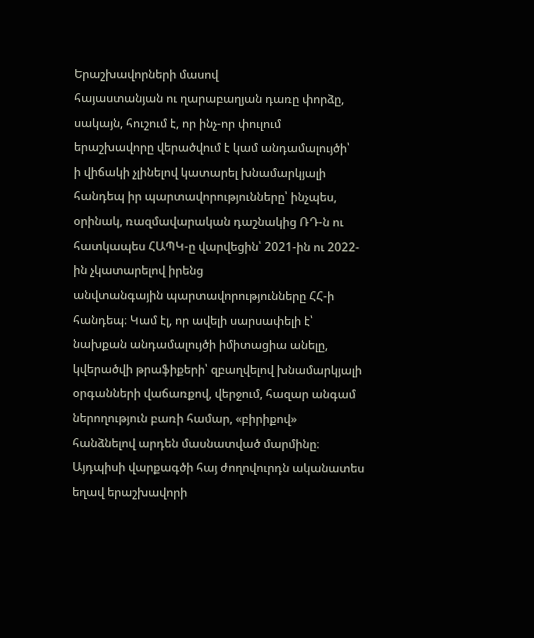Երաշխավորների մասով
հայաստանյան ու ղարաբաղյան դառը փորձը, սակայն, հուշում է, որ ինչ-որ փուլում
երաշխավորը վերածվում է կամ անդամալույծի՝
ի վիճակի չլինելով կատարել խնամարկյալի հանդեպ իր պարտավորությունները՝ ինչպես,
օրինակ, ռազմավարական դաշնակից ՌԴ-ն ու հատկապես ՀԱՊԿ-ը վարվեցին՝ 2021-ին ու 2022-ին չկատարելով իրենց
անվտանգային պարտավորությունները ՀՀ-ի հանդեպ։ Կամ էլ, որ ավելի սարսափելի է՝
նախքան անդամալույծի իմիտացիա անելը, կվերածվի թրաֆիքերի՝ զբաղվելով խնամարկյալի
օրգանների վաճառքով, վերջում, հազար անգամ ներողություն բառի համար, «բիրիքով»
հանձնելով արդեն մասնատված մարմինը։ Այդպիսի վարքագծի հայ ժողովուրդն ականատես
եղավ երաշխավորի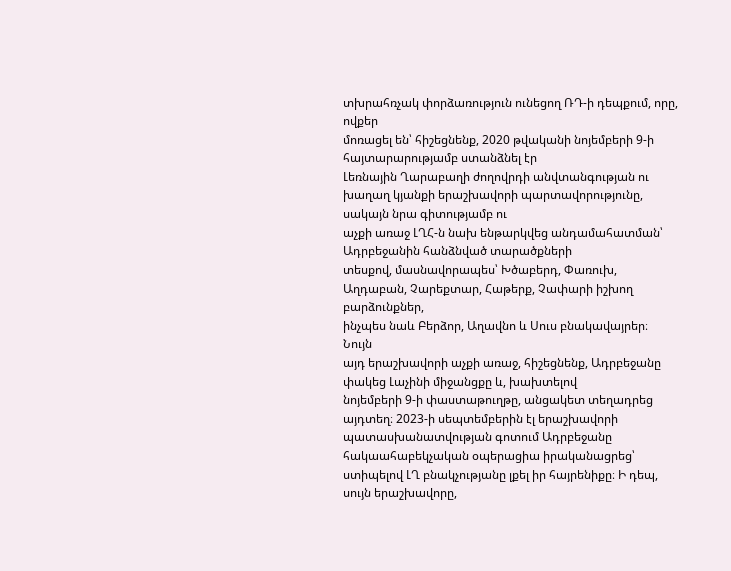տխրահռչակ փորձառություն ունեցող ՌԴ-ի դեպքում, որը, ովքեր
մոռացել են՝ հիշեցնենք, 2020 թվականի նոյեմբերի 9-ի հայտարարությամբ ստանձնել էր
Լեռնային Ղարաբաղի ժողովրդի անվտանգության ու խաղաղ կյանքի երաշխավորի պարտավորությունը, սակայն նրա գիտությամբ ու
աչքի առաջ ԼՂՀ-ն նախ ենթարկվեց անդամահատման՝ Ադրբեջանին հանձնված տարածքների
տեսքով, մասնավորապես՝ Խծաբերդ, Փառուխ, Աղդաբան, Չարեքտար, Հաթերք, Չափարի իշխող բարձունքներ,
ինչպես նաև Բերձոր, Աղավնո և Սուս բնակավայրեր։ Նույն
այդ երաշխավորի աչքի առաջ, հիշեցնենք, Ադրբեջանը փակեց Լաչինի միջանցքը և, խախտելով
նոյեմբերի 9-ի փաստաթուղթը, անցակետ տեղադրեց այդտեղ։ 2023-ի սեպտեմբերին էլ երաշխավորի
պատասխանատվության գոտում Ադրբեջանը հակաահաբեկչական օպերացիա իրականացրեց՝
ստիպելով ԼՂ բնակչությանը լքել իր հայրենիքը։ Ի դեպ, սույն երաշխավորը,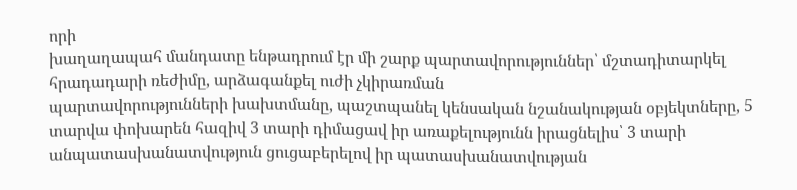որի
խաղաղապահ մանդատը ենթադրում էր մի շարք պարտավորություններ՝ մշտադիտարկել հրադադարի ռեժիմը, արձագանքել ուժի չկիրառման
պարտավորությունների խախտմանը, պաշտպանել կենսական նշանակության օբյեկտները, 5
տարվա փոխարեն հազիվ 3 տարի դիմացավ իր առաքելությունն իրացնելիս՝ 3 տարի
անպատասխանատվություն ցուցաբերելով իր պատասխանատվության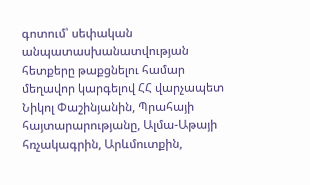գոտում՝ սեփական
անպատասխանատվության հետքերը թաքցնելու համար մեղավոր կարգելով ՀՀ վարչապետ
Նիկոլ Փաշինյանին, Պրահայի հայտարարությանը, Ալմա-Աթայի հռչակագրին, Արևմուտքին,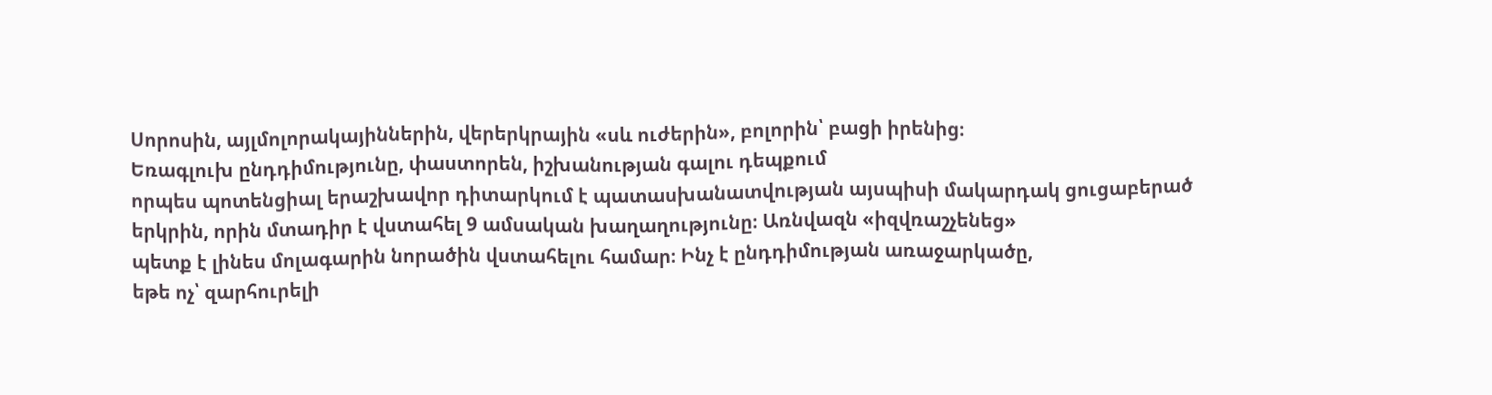Սորոսին, այլմոլորակայիններին, վերերկրային «սև ուժերին», բոլորին՝ բացի իրենից։
Եռագլուխ ընդդիմությունը, փաստորեն, իշխանության գալու դեպքում
որպես պոտենցիալ երաշխավոր դիտարկում է պատասխանատվության այսպիսի մակարդակ ցուցաբերած
երկրին, որին մտադիր է վստահել 9 ամսական խաղաղությունը։ Առնվազն «իզվռաշչենեց»
պետք է լինես մոլագարին նորածին վստահելու համար։ Ինչ է ընդդիմության առաջարկածը,
եթե ոչ՝ զարհուրելի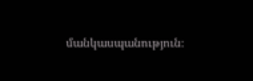մանկասպանություն։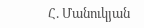Հ. Մանուկյան